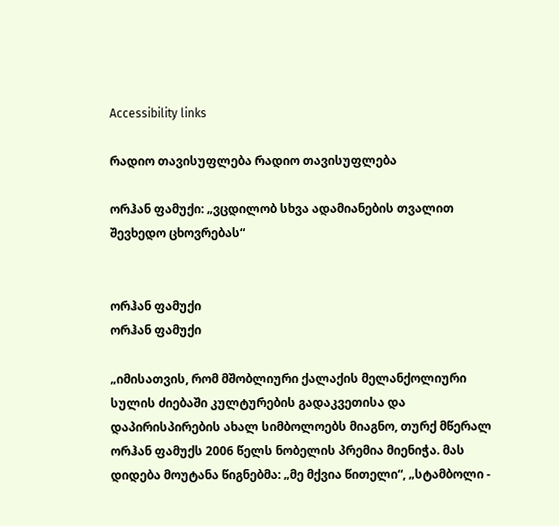Accessibility links

რადიო თავისუფლება რადიო თავისუფლება

ორჰან ფამუქი: „ვცდილობ სხვა ადამიანების თვალით შევხედო ცხოვრებას“


ორჰან ფამუქი
ორჰან ფამუქი

„იმისათვის, რომ მშობლიური ქალაქის მელანქოლიური სულის ძიებაში კულტურების გადაკვეთისა და დაპირისპირების ახალ სიმბოლოებს მიაგნო, თურქ მწერალ ორჰან ფამუქს 2006 წელს ნობელის პრემია მიენიჭა. მას დიდება მოუტანა წიგნებმა: „მე მქვია წითელი“, „სტამბოლი -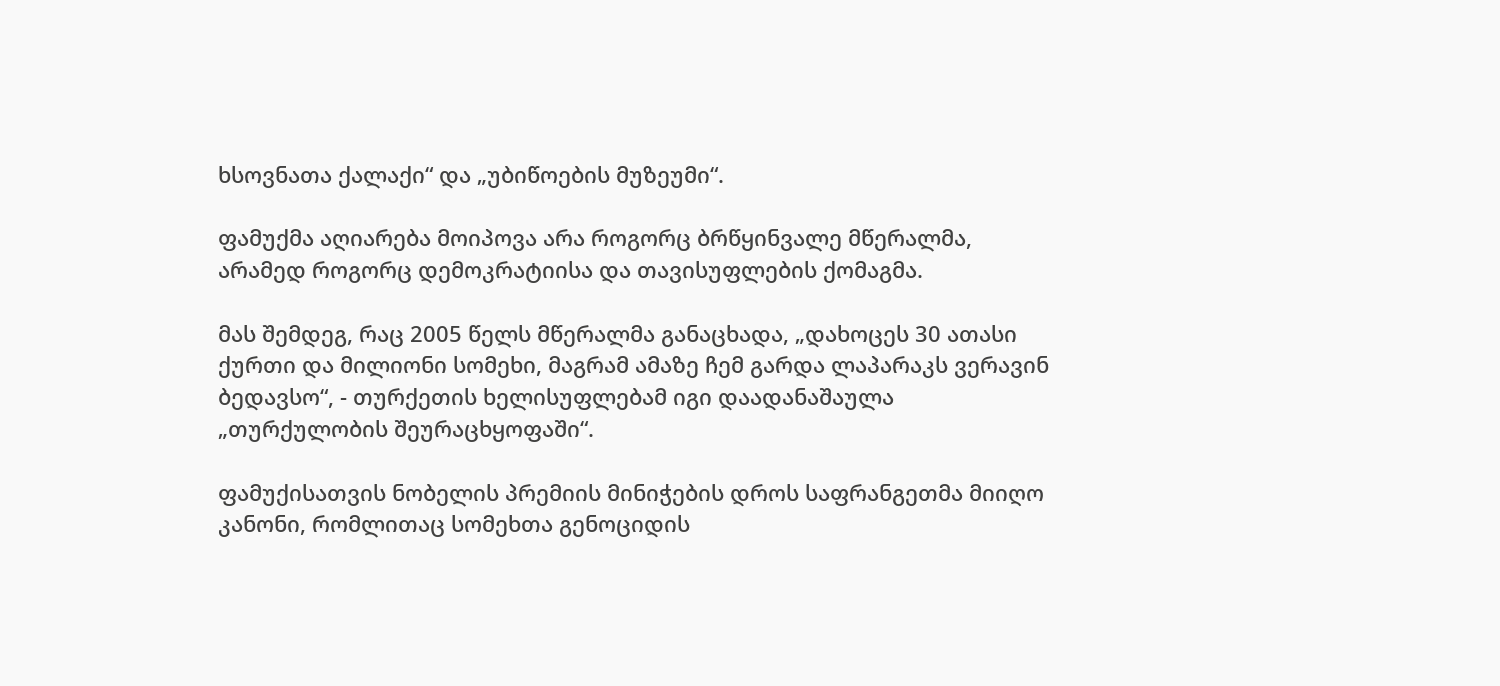ხსოვნათა ქალაქი“ და „უბიწოების მუზეუმი“.

ფამუქმა აღიარება მოიპოვა არა როგორც ბრწყინვალე მწერალმა, არამედ როგორც დემოკრატიისა და თავისუფლების ქომაგმა.

მას შემდეგ, რაც 2005 წელს მწერალმა განაცხადა, „დახოცეს 30 ათასი ქურთი და მილიონი სომეხი, მაგრამ ამაზე ჩემ გარდა ლაპარაკს ვერავინ ბედავსო“, - თურქეთის ხელისუფლებამ იგი დაადანაშაულა „თურქულობის შეურაცხყოფაში“.

ფამუქისათვის ნობელის პრემიის მინიჭების დროს საფრანგეთმა მიიღო კანონი, რომლითაც სომეხთა გენოციდის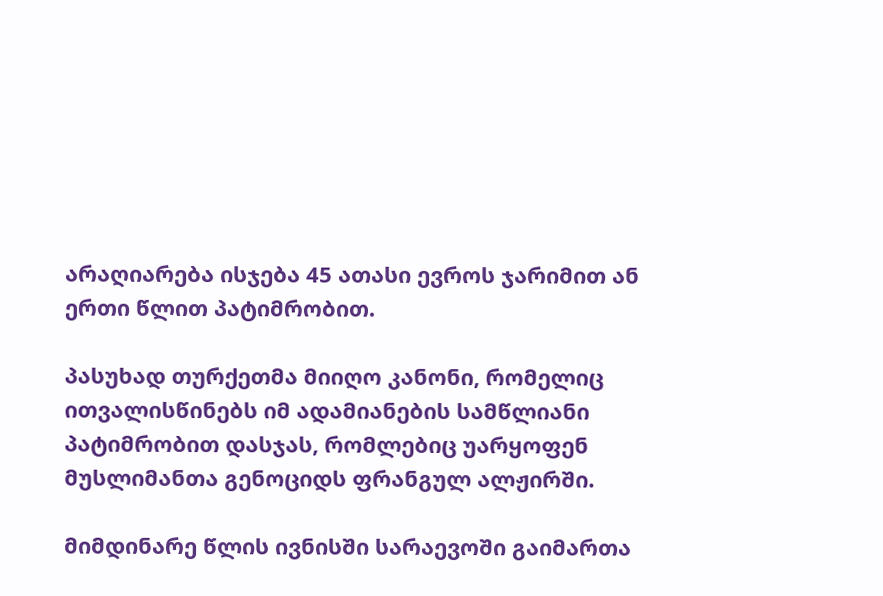არაღიარება ისჯება 45 ათასი ევროს ჯარიმით ან ერთი წლით პატიმრობით.

პასუხად თურქეთმა მიიღო კანონი, რომელიც ითვალისწინებს იმ ადამიანების სამწლიანი პატიმრობით დასჯას, რომლებიც უარყოფენ მუსლიმანთა გენოციდს ფრანგულ ალჟირში.

მიმდინარე წლის ივნისში სარაევოში გაიმართა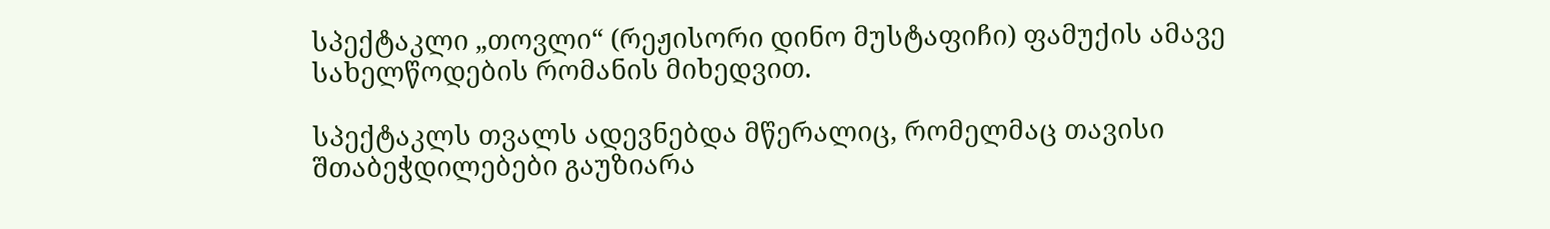სპექტაკლი „თოვლი“ (რეჟისორი დინო მუსტაფიჩი) ფამუქის ამავე სახელწოდების რომანის მიხედვით.

სპექტაკლს თვალს ადევნებდა მწერალიც, რომელმაც თავისი შთაბეჭდილებები გაუზიარა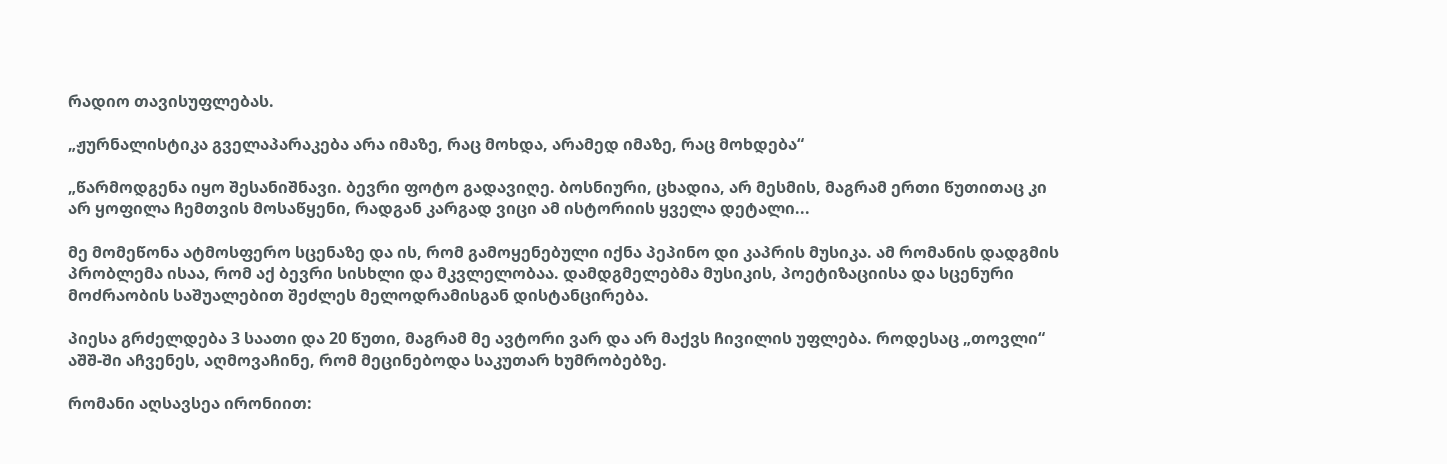რადიო თავისუფლებას.

„ჟურნალისტიკა გველაპარაკება არა იმაზე, რაც მოხდა, არამედ იმაზე, რაც მოხდება“

„წარმოდგენა იყო შესანიშნავი. ბევრი ფოტო გადავიღე. ბოსნიური, ცხადია, არ მესმის, მაგრამ ერთი წუთითაც კი არ ყოფილა ჩემთვის მოსაწყენი, რადგან კარგად ვიცი ამ ისტორიის ყველა დეტალი...

მე მომეწონა ატმოსფერო სცენაზე და ის, რომ გამოყენებული იქნა პეპინო დი კაპრის მუსიკა. ამ რომანის დადგმის პრობლემა ისაა, რომ აქ ბევრი სისხლი და მკვლელობაა. დამდგმელებმა მუსიკის, პოეტიზაციისა და სცენური მოძრაობის საშუალებით შეძლეს მელოდრამისგან დისტანცირება.

პიესა გრძელდება 3 საათი და 20 წუთი, მაგრამ მე ავტორი ვარ და არ მაქვს ჩივილის უფლება. როდესაც „თოვლი“ აშშ-ში აჩვენეს, აღმოვაჩინე, რომ მეცინებოდა საკუთარ ხუმრობებზე.

რომანი აღსავსეა ირონიით: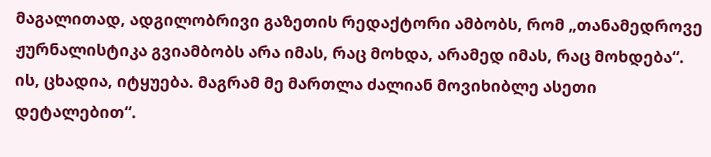მაგალითად, ადგილობრივი გაზეთის რედაქტორი ამბობს, რომ „თანამედროვე ჟურნალისტიკა გვიამბობს არა იმას, რაც მოხდა, არამედ იმას, რაც მოხდება“. ის, ცხადია, იტყუება. მაგრამ მე მართლა ძალიან მოვიხიბლე ასეთი დეტალებით“.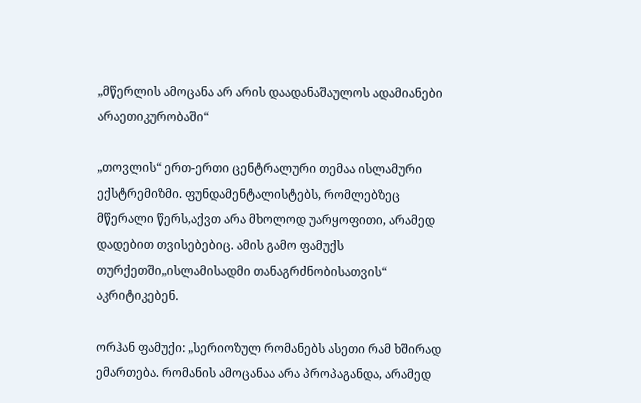„მწერლის ამოცანა არ არის დაადანაშაულოს ადამიანები არაეთიკურობაში“

„თოვლის“ ერთ-ერთი ცენტრალური თემაა ისლამური ექსტრემიზმი. ფუნდამენტალისტებს, რომლებზეც მწერალი წერს,აქვთ არა მხოლოდ უარყოფითი, არამედ დადებით თვისებებიც. ამის გამო ფამუქს თურქეთში„ისლამისადმი თანაგრძნობისათვის“ აკრიტიკებენ.

ორჰან ფამუქი: „სერიოზულ რომანებს ასეთი რამ ხშირად ემართება. რომანის ამოცანაა არა პროპაგანდა, არამედ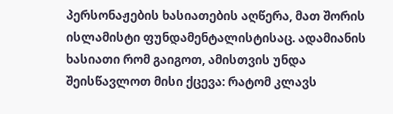პერსონაჟების ხასიათების აღწერა, მათ შორის ისლამისტი ფუნდამენტალისტისაც. ადამიანის ხასიათი რომ გაიგოთ, ამისთვის უნდა შეისწავლოთ მისი ქცევა: რატომ კლავს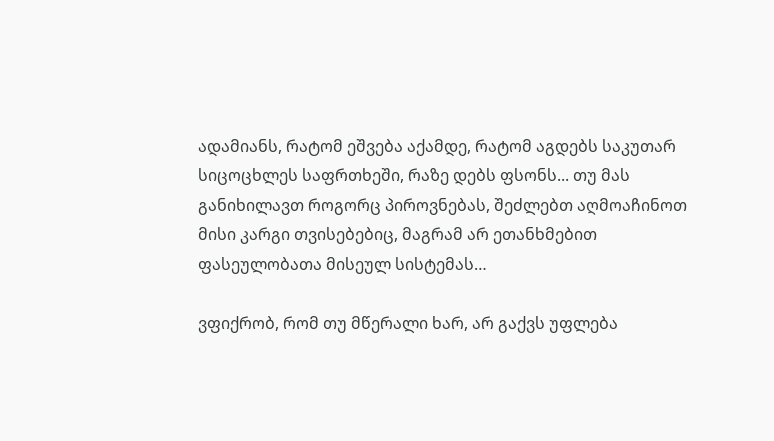ადამიანს, რატომ ეშვება აქამდე, რატომ აგდებს საკუთარ სიცოცხლეს საფრთხეში, რაზე დებს ფსონს... თუ მას განიხილავთ როგორც პიროვნებას, შეძლებთ აღმოაჩინოთ მისი კარგი თვისებებიც, მაგრამ არ ეთანხმებით ფასეულობათა მისეულ სისტემას…

ვფიქრობ, რომ თუ მწერალი ხარ, არ გაქვს უფლება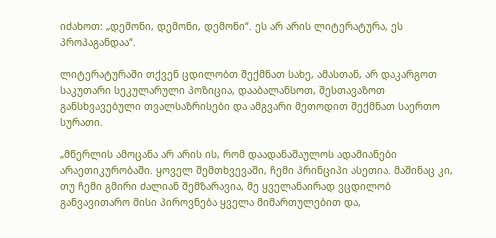იძახოთ: „დემონი, დემონი, დემონი“. ეს არ არის ლიტერატურა, ეს პროპაგანდაა“.

ლიტერატურაში თქვენ ცდილობთ შექმნათ სახე, ამასთან, არ დაკარგოთ საკუთარი სეკულარული პოზიცია, დააბალანსოთ, შესთავაზოთ განსხვავებული თვალსაზრისები და ამგვარი მეთოდით შექმნათ საერთო სურათი.

„მწერლის ამოცანა არ არის ის, რომ დაადანაშაულოს ადამიანები არაეთიკურობაში. ყოველ შემთხვევაში, ჩემი პრინციპი ასეთია. მაშინაც კი, თუ ჩემი გმირი ძალიან შემზარავია, მე ყველანაირად ვცდილობ განვავითარო მისი პიროვნება ყველა მიმართულებით და,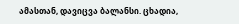ამასთან, დავიცვა ბალანსი. ცხადია,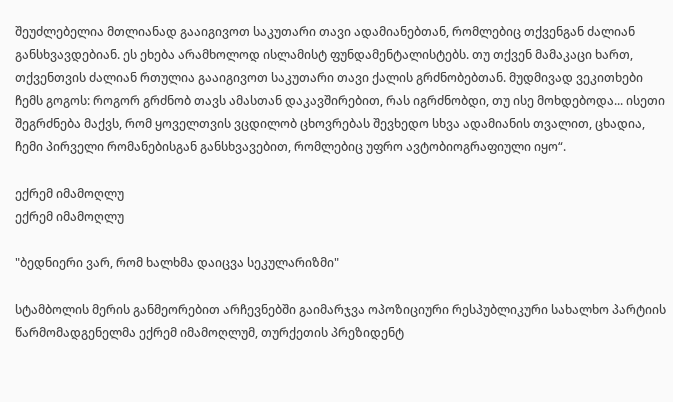შეუძლებელია მთლიანად გააიგივოთ საკუთარი თავი ადამიანებთან, რომლებიც თქვენგან ძალიან განსხვავდებიან. ეს ეხება არამხოლოდ ისლამისტ ფუნდამენტალისტებს. თუ თქვენ მამაკაცი ხართ, თქვენთვის ძალიან რთულია გააიგივოთ საკუთარი თავი ქალის გრძნობებთან. მუდმივად ვეკითხები ჩემს გოგოს: როგორ გრძნობ თავს ამასთან დაკავშირებით, რას იგრძნობდი, თუ ისე მოხდებოდა... ისეთი შეგრძნება მაქვს, რომ ყოველთვის ვცდილობ ცხოვრებას შევხედო სხვა ადამიანის თვალით, ცხადია, ჩემი პირველი რომანებისგან განსხვავებით, რომლებიც უფრო ავტობიოგრაფიული იყო“.

ექრემ იმამოღლუ
ექრემ იმამოღლუ

"ბედნიერი ვარ, რომ ხალხმა დაიცვა სეკულარიზმი"

სტამბოლის მერის განმეორებით არჩევნებში გაიმარჯვა ოპოზიციური რესპუბლიკური სახალხო პარტიის წარმომადგენელმა ექრემ იმამოღლუმ, თურქეთის პრეზიდენტ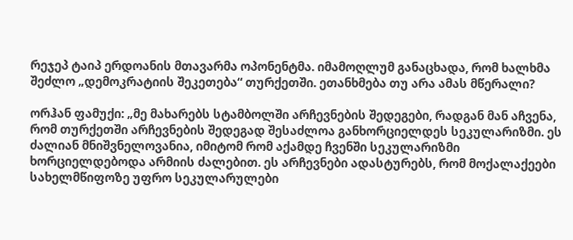რეჯეპ ტაიპ ერდოანის მთავარმა ოპონენტმა. იმამოღლუმ განაცხადა, რომ ხალხმა შეძლო „დემოკრატიის შეკეთება“ თურქეთში. ეთანხმება თუ არა ამას მწერალი?

ორჰან ფამუქი: „მე მახარებს სტამბოლში არჩევნების შედეგები, რადგან მან აჩვენა, რომ თურქეთში არჩევნების შედეგად შესაძლოა განხორციელდეს სეკულარიზმი. ეს ძალიან მნიშვნელოვანია, იმიტომ რომ აქამდე ჩვენში სეკულარიზმი ხორციელდებოდა არმიის ძალებით. ეს არჩევნები ადასტურებს, რომ მოქალაქეები სახელმწიფოზე უფრო სეკულარულები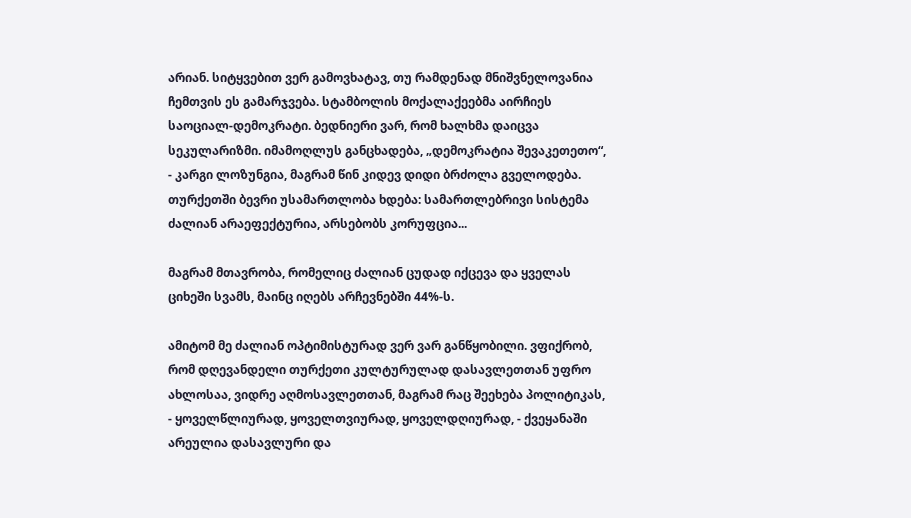არიან. სიტყვებით ვერ გამოვხატავ, თუ რამდენად მნიშვნელოვანია ჩემთვის ეს გამარჯვება. სტამბოლის მოქალაქეებმა აირჩიეს საოციალ-დემოკრატი. ბედნიერი ვარ, რომ ხალხმა დაიცვა სეკულარიზმი. იმამოღლუს განცხადება, „დემოკრატია შევაკეთეთო“, - კარგი ლოზუნგია, მაგრამ წინ კიდევ დიდი ბრძოლა გველოდება. თურქეთში ბევრი უსამართლობა ხდება: სამართლებრივი სისტემა ძალიან არაეფექტურია, არსებობს კორუფცია...

მაგრამ მთავრობა, რომელიც ძალიან ცუდად იქცევა და ყველას ციხეში სვამს, მაინც იღებს არჩევნებში 44%-ს.

ამიტომ მე ძალიან ოპტიმისტურად ვერ ვარ განწყობილი. ვფიქრობ, რომ დღევანდელი თურქეთი კულტურულად დასავლეთთან უფრო ახლოსაა, ვიდრე აღმოსავლეთთან, მაგრამ რაც შეეხება პოლიტიკას, - ყოველწლიურად, ყოველთვიურად, ყოველდღიურად, - ქვეყანაში არეულია დასავლური და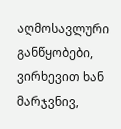აღმოსავლური განწყობები, ვირხევით ხან მარჯვნივ,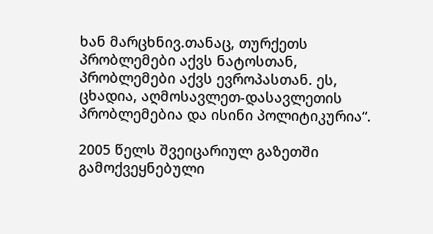ხან მარცხნივ.თანაც, თურქეთს პრობლემები აქვს ნატოსთან, პრობლემები აქვს ევროპასთან. ეს, ცხადია, აღმოსავლეთ-დასავლეთის პრობლემებია და ისინი პოლიტიკურია“.

2005 წელს შვეიცარიულ გაზეთში გამოქვეყნებული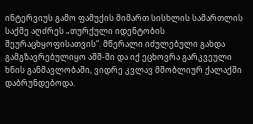ინტერვიუს გამო ფამუქის მიმართ სისხლის სამართლის საქმე აღძრეს „თურქული იდენტობის შეურაცხყოფისათვის“. მწერალი იძულებული გახდა გამგზავრებულიყო აშშ-ში და იქ ეცხოვრა გარკვეული ხნის განმავლობაში, ვიდრე კვლავ მშობლიურ ქალაქში დაბრუნდებოდა.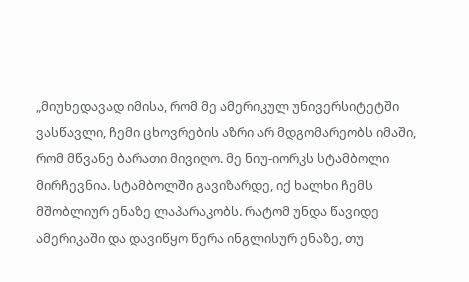„მიუხედავად იმისა, რომ მე ამერიკულ უნივერსიტეტში ვასწავლი, ჩემი ცხოვრების აზრი არ მდგომარეობს იმაში, რომ მწვანე ბარათი მივიღო. მე ნიუ-იორკს სტამბოლი მირჩევნია. სტამბოლში გავიზარდე, იქ ხალხი ჩემს მშობლიურ ენაზე ლაპარაკობს. რატომ უნდა წავიდე ამერიკაში და დავიწყო წერა ინგლისურ ენაზე, თუ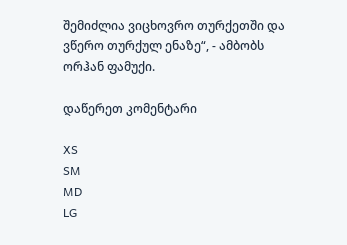შემიძლია ვიცხოვრო თურქეთში და ვწერო თურქულ ენაზე“, - ამბობს ორჰან ფამუქი.

დაწერეთ კომენტარი

XS
SM
MD
LG